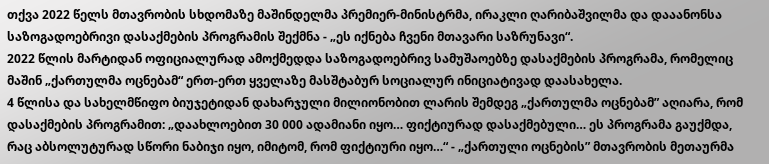თქვა 2022 წელს მთავრობის სხდომაზე მაშინდელმა პრემიერ-მინისტრმა, ირაკლი ღარიბაშვილმა და დააანონსა საზოგადოებრივი დასაქმების პროგრამის შექმნა - „ეს იქნება ჩვენი მთავარი საზრუნავი“.
2022 წლის მარტიდან ოფიციალურად ამოქმედდა საზოგადოებრივ სამუშაოებზე დასაქმების პროგრამა, რომელიც მაშინ „ქართულმა ოცნებამ“ ერთ-ერთ ყველაზე მასშტაბურ სოციალურ ინიციატივად დაასახელა.
4 წლისა და სახელმწიფო ბიუჯეტიდან დახარჯული მილიონობით ლარის შემდეგ „ქართულმა ოცნებამ” აღიარა, რომ დასაქმების პროგრამით: „დაახლოებით 30 000 ადამიანი იყო… ფიქტიურად დასაქმებული… ეს პროგრამა გაუქმდა, რაც აბსოლუტურად სწორი ნაბიჯი იყო, იმიტომ, რომ ფიქტიური იყო…“ - „ქართული ოცნების” მთავრობის მეთაურმა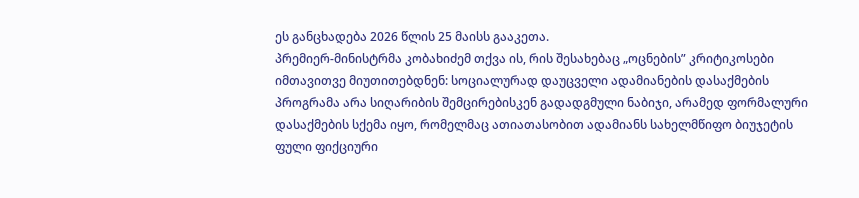ეს განცხადება 2026 წლის 25 მაისს გააკეთა.
პრემიერ-მინისტრმა კობახიძემ თქვა ის, რის შესახებაც „ოცნების” კრიტიკოსები იმთავითვე მიუთითებდნენ: სოციალურად დაუცველი ადამიანების დასაქმების პროგრამა არა სიღარიბის შემცირებისკენ გადადგმული ნაბიჯი, არამედ ფორმალური დასაქმების სქემა იყო, რომელმაც ათიათასობით ადამიანს სახელმწიფო ბიუჯეტის ფული ფიქციური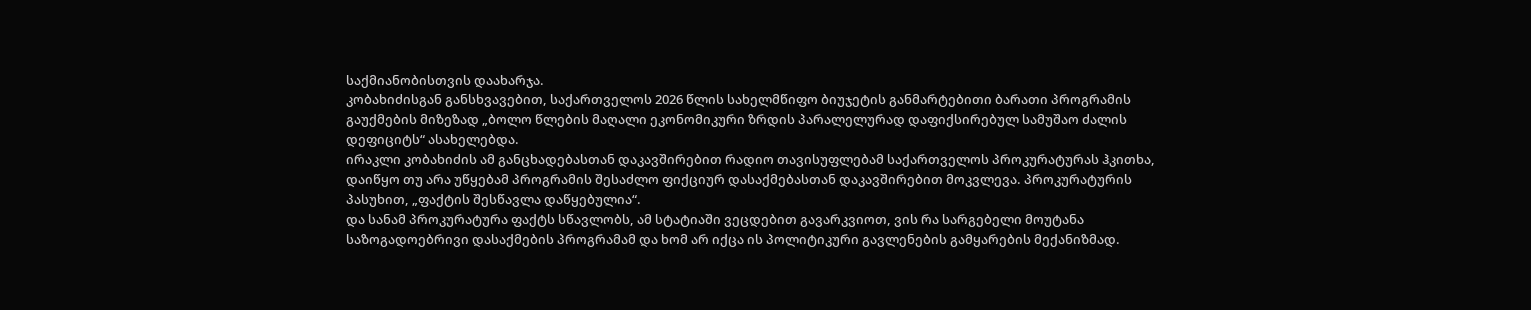საქმიანობისთვის დაახარჯა.
კობახიძისგან განსხვავებით, საქართველოს 2026 წლის სახელმწიფო ბიუჯეტის განმარტებითი ბარათი პროგრამის გაუქმების მიზეზად „ბოლო წლების მაღალი ეკონომიკური ზრდის პარალელურად დაფიქსირებულ სამუშაო ძალის დეფიციტს“ ასახელებდა.
ირაკლი კობახიძის ამ განცხადებასთან დაკავშირებით რადიო თავისუფლებამ საქართველოს პროკურატურას ჰკითხა, დაიწყო თუ არა უწყებამ პროგრამის შესაძლო ფიქციურ დასაქმებასთან დაკავშირებით მოკვლევა. პროკურატურის პასუხით, „ფაქტის შესწავლა დაწყებულია“.
და სანამ პროკურატურა ფაქტს სწავლობს, ამ სტატიაში ვეცდებით გავარკვიოთ, ვის რა სარგებელი მოუტანა საზოგადოებრივი დასაქმების პროგრამამ და ხომ არ იქცა ის პოლიტიკური გავლენების გამყარების მექანიზმად.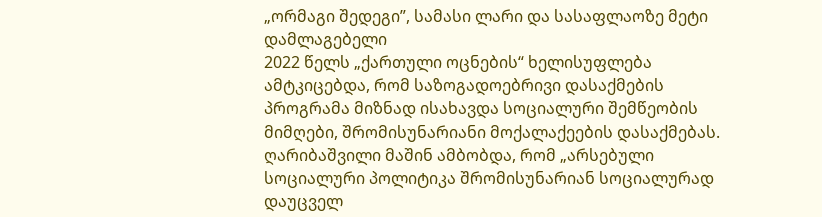„ორმაგი შედეგი”, სამასი ლარი და სასაფლაოზე მეტი დამლაგებელი
2022 წელს „ქართული ოცნების“ ხელისუფლება ამტკიცებდა, რომ საზოგადოებრივი დასაქმების პროგრამა მიზნად ისახავდა სოციალური შემწეობის მიმღები, შრომისუნარიანი მოქალაქეების დასაქმებას. ღარიბაშვილი მაშინ ამბობდა, რომ „არსებული სოციალური პოლიტიკა შრომისუნარიან სოციალურად დაუცველ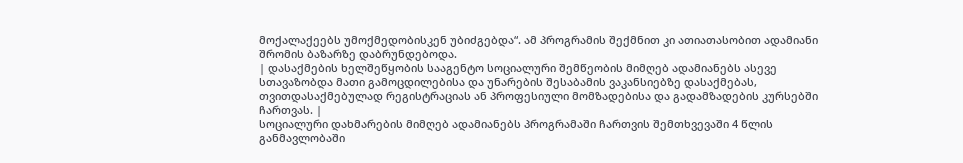მოქალაქეებს უმოქმედობისკენ უბიძგებდა“. ამ პროგრამის შექმნით კი ათიათასობით ადამიანი შრომის ბაზარზე დაბრუნდებოდა.
| დასაქმების ხელშეწყობის სააგენტო სოციალური შემწეობის მიმღებ ადამიანებს ასევე სთავაზობდა მათი გამოცდილებისა და უნარების შესაბამის ვაკანსიებზე დასაქმებას, თვითდასაქმებულად რეგისტრაციას ან პროფესიული მომზადებისა და გადამზადების კურსებში ჩართვას. |
სოციალური დახმარების მიმღებ ადამიანებს პროგრამაში ჩართვის შემთხვევაში 4 წლის განმავლობაში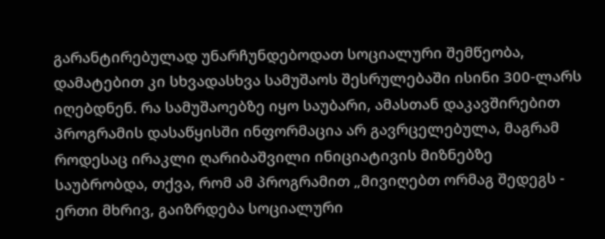გარანტირებულად უნარჩუნდებოდათ სოციალური შემწეობა, დამატებით კი სხვადასხვა სამუშაოს შესრულებაში ისინი 300-ლარს იღებდნენ. რა სამუშაოებზე იყო საუბარი, ამასთან დაკავშირებით პროგრამის დასაწყისში ინფორმაცია არ გავრცელებულა, მაგრამ როდესაც ირაკლი ღარიბაშვილი ინიციატივის მიზნებზე საუბრობდა, თქვა, რომ ამ პროგრამით „მივიღებთ ორმაგ შედეგს - ერთი მხრივ, გაიზრდება სოციალური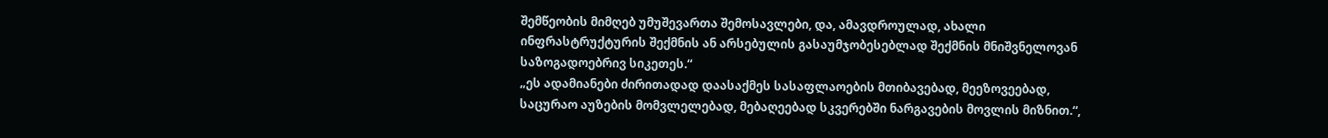შემწეობის მიმღებ უმუშევართა შემოსავლები, და, ამავდროულად, ახალი ინფრასტრუქტურის შექმნის ან არსებულის გასაუმჯობესებლად შექმნის მნიშვნელოვან საზოგადოებრივ სიკეთეს.“
„ეს ადამიანები ძირითადად დაასაქმეს სასაფლაოების მთიბავებად, მეეზოვეებად, საცურაო აუზების მომვლელებად, მებაღეებად სკვერებში ნარგავების მოვლის მიზნით.“,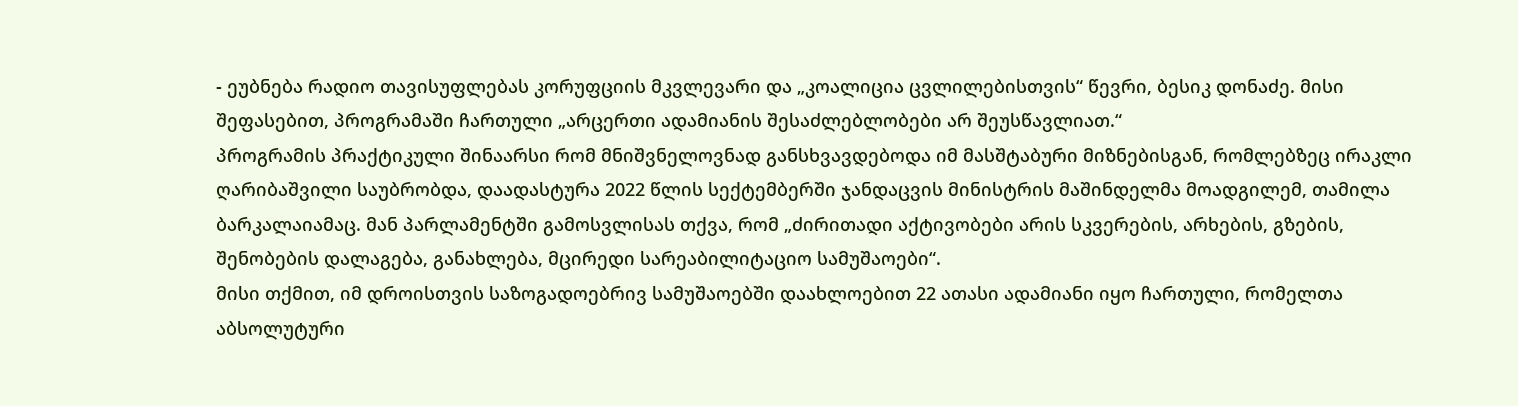- ეუბნება რადიო თავისუფლებას კორუფციის მკვლევარი და „კოალიცია ცვლილებისთვის“ წევრი, ბესიკ დონაძე. მისი შეფასებით, პროგრამაში ჩართული „არცერთი ადამიანის შესაძლებლობები არ შეუსწავლიათ.“
პროგრამის პრაქტიკული შინაარსი რომ მნიშვნელოვნად განსხვავდებოდა იმ მასშტაბური მიზნებისგან, რომლებზეც ირაკლი ღარიბაშვილი საუბრობდა, დაადასტურა 2022 წლის სექტემბერში ჯანდაცვის მინისტრის მაშინდელმა მოადგილემ, თამილა ბარკალაიამაც. მან პარლამენტში გამოსვლისას თქვა, რომ „ძირითადი აქტივობები არის სკვერების, არხების, გზების, შენობების დალაგება, განახლება, მცირედი სარეაბილიტაციო სამუშაოები“.
მისი თქმით, იმ დროისთვის საზოგადოებრივ სამუშაოებში დაახლოებით 22 ათასი ადამიანი იყო ჩართული, რომელთა აბსოლუტური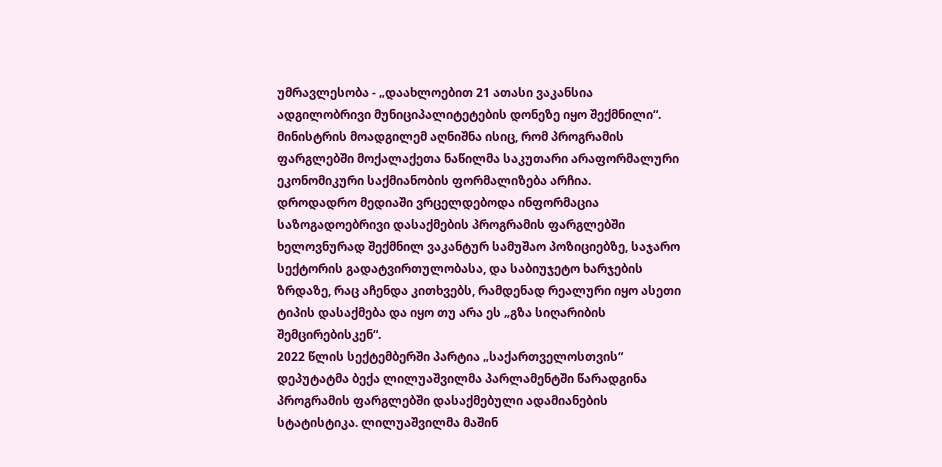უმრავლესობა - „დაახლოებით 21 ათასი ვაკანსია ადგილობრივი მუნიციპალიტეტების დონეზე იყო შექმნილი“. მინისტრის მოადგილემ აღნიშნა ისიც, რომ პროგრამის ფარგლებში მოქალაქეთა ნაწილმა საკუთარი არაფორმალური ეკონომიკური საქმიანობის ფორმალიზება არჩია.
დროდადრო მედიაში ვრცელდებოდა ინფორმაცია საზოგადოებრივი დასაქმების პროგრამის ფარგლებში ხელოვნურად შექმნილ ვაკანტურ სამუშაო პოზიციებზე, საჯარო სექტორის გადატვირთულობასა, და საბიუჯეტო ხარჯების ზრდაზე, რაც აჩენდა კითხვებს, რამდენად რეალური იყო ასეთი ტიპის დასაქმება და იყო თუ არა ეს „გზა სიღარიბის შემცირებისკენ“.
2022 წლის სექტემბერში პარტია „საქართველოსთვის“ დეპუტატმა ბექა ლილუაშვილმა პარლამენტში წარადგინა პროგრამის ფარგლებში დასაქმებული ადამიანების სტატისტიკა. ლილუაშვილმა მაშინ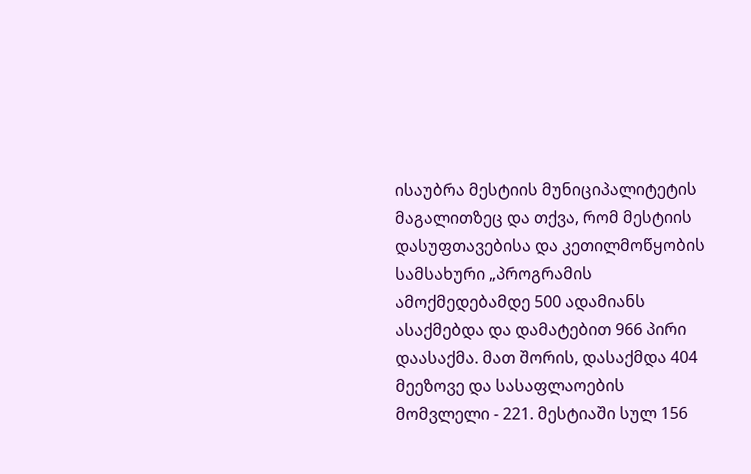ისაუბრა მესტიის მუნიციპალიტეტის მაგალითზეც და თქვა, რომ მესტიის დასუფთავებისა და კეთილმოწყობის სამსახური „პროგრამის ამოქმედებამდე 500 ადამიანს ასაქმებდა და დამატებით 966 პირი დაასაქმა. მათ შორის, დასაქმდა 404 მეეზოვე და სასაფლაოების მომვლელი - 221. მესტიაში სულ 156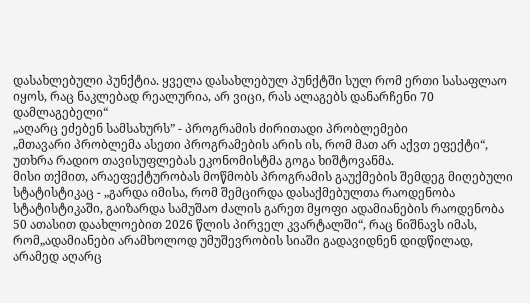დასახლებული პუნქტია. ყველა დასახლებულ პუნქტში სულ რომ ერთი სასაფლაო იყოს, რაც ნაკლებად რეალურია, არ ვიცი, რას ალაგებს დანარჩენი 70 დამლაგებელი“
„აღარც ეძებენ სამსახურს” - პროგრამის ძირითადი პრობლემები
„მთავარი პრობლემა ასეთი პროგრამების არის ის, რომ მათ არ აქვთ ეფექტი“, უთხრა რადიო თავისუფლებას ეკონომისტმა გოგა ხიშტოვანმა.
მისი თქმით, არაეფექტურობას მოწმობს პროგრამის გაუქმების შემდეგ მიღებული სტატისტიკაც - „გარდა იმისა, რომ შემცირდა დასაქმებულთა რაოდენობა სტატისტიკაში, გაიზარდა სამუშაო ძალის გარეთ მყოფი ადამიანების რაოდენობა 50 ათასით დაახლოებით 2026 წლის პირველ კვარტალში“, რაც ნიშნავს იმას, რომ„ადამიანები არამხოლოდ უმუშევრობის სიაში გადავიდნენ დიდწილად, არამედ აღარც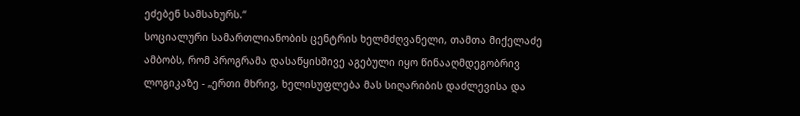ეძებენ სამსახურს.“
სოციალური სამართლიანობის ცენტრის ხელმძღვანელი, თამთა მიქელაძე ამბობს, რომ პროგრამა დასაწყისშივე აგებული იყო წინააღმდეგობრივ ლოგიკაზე - „ერთი მხრივ, ხელისუფლება მას სიღარიბის დაძლევისა და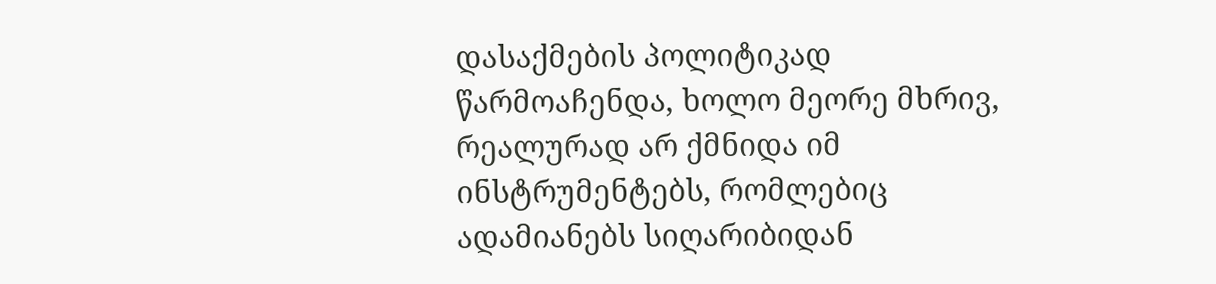დასაქმების პოლიტიკად წარმოაჩენდა, ხოლო მეორე მხრივ, რეალურად არ ქმნიდა იმ ინსტრუმენტებს, რომლებიც ადამიანებს სიღარიბიდან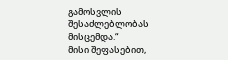გამოსვლის შესაძლებლობას მისცემდა.“
მისი შეფასებით,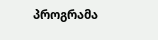პროგრამა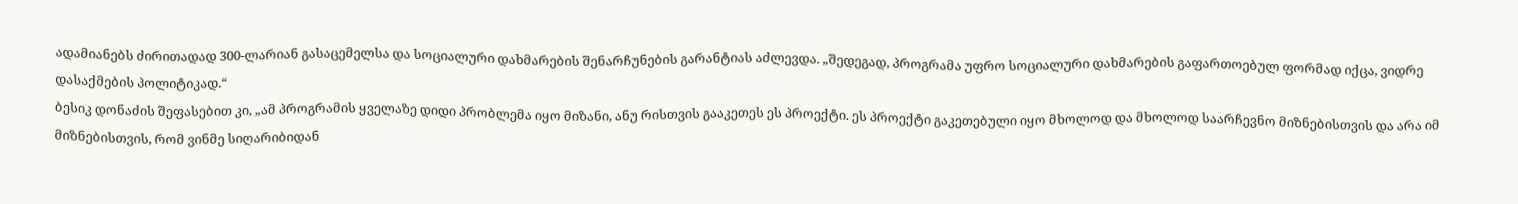ადამიანებს ძირითადად 300-ლარიან გასაცემელსა და სოციალური დახმარების შენარჩუნების გარანტიას აძლევდა. „შედეგად, პროგრამა უფრო სოციალური დახმარების გაფართოებულ ფორმად იქცა, ვიდრე დასაქმების პოლიტიკად.“
ბესიკ დონაძის შეფასებით კი, „ამ პროგრამის ყველაზე დიდი პრობლემა იყო მიზანი, ანუ რისთვის გააკეთეს ეს პროექტი. ეს პროექტი გაკეთებული იყო მხოლოდ და მხოლოდ საარჩევნო მიზნებისთვის და არა იმ მიზნებისთვის, რომ ვინმე სიღარიბიდან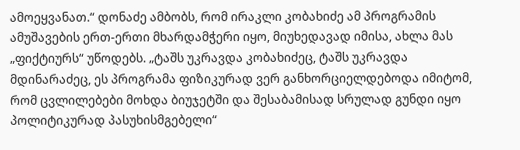ამოეყვანათ.“ დონაძე ამბობს, რომ ირაკლი კობახიძე ამ პროგრამის ამუშავების ერთ-ერთი მხარდამჭერი იყო, მიუხედავად იმისა, ახლა მას „ფიქტიურს“ უწოდებს. „ტაშს უკრავდა კობახიძეც, ტაშს უკრავდა მდინარაძეც, ეს პროგრამა ფიზიკურად ვერ განხორციელდებოდა იმიტომ, რომ ცვლილებები მოხდა ბიუჯეტში და შესაბამისად სრულად გუნდი იყო პოლიტიკურად პასუხისმგებელი“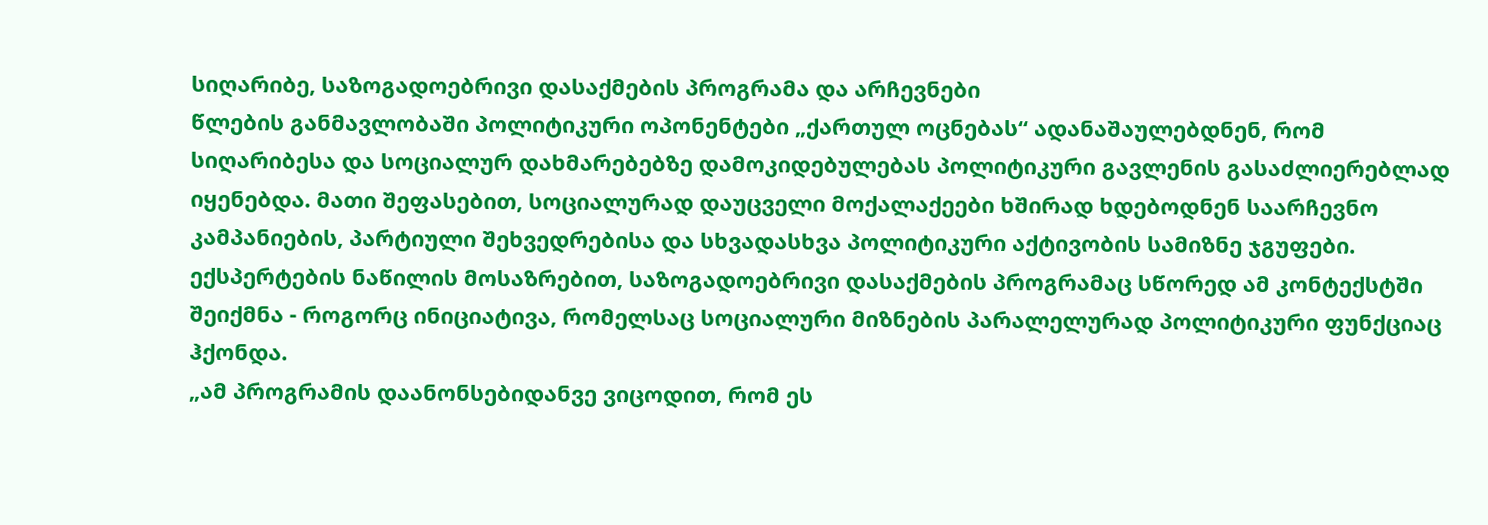სიღარიბე, საზოგადოებრივი დასაქმების პროგრამა და არჩევნები
წლების განმავლობაში პოლიტიკური ოპონენტები „ქართულ ოცნებას“ ადანაშაულებდნენ, რომ სიღარიბესა და სოციალურ დახმარებებზე დამოკიდებულებას პოლიტიკური გავლენის გასაძლიერებლად იყენებდა. მათი შეფასებით, სოციალურად დაუცველი მოქალაქეები ხშირად ხდებოდნენ საარჩევნო კამპანიების, პარტიული შეხვედრებისა და სხვადასხვა პოლიტიკური აქტივობის სამიზნე ჯგუფები. ექსპერტების ნაწილის მოსაზრებით, საზოგადოებრივი დასაქმების პროგრამაც სწორედ ამ კონტექსტში შეიქმნა - როგორც ინიციატივა, რომელსაც სოციალური მიზნების პარალელურად პოლიტიკური ფუნქციაც ჰქონდა.
„ამ პროგრამის დაანონსებიდანვე ვიცოდით, რომ ეს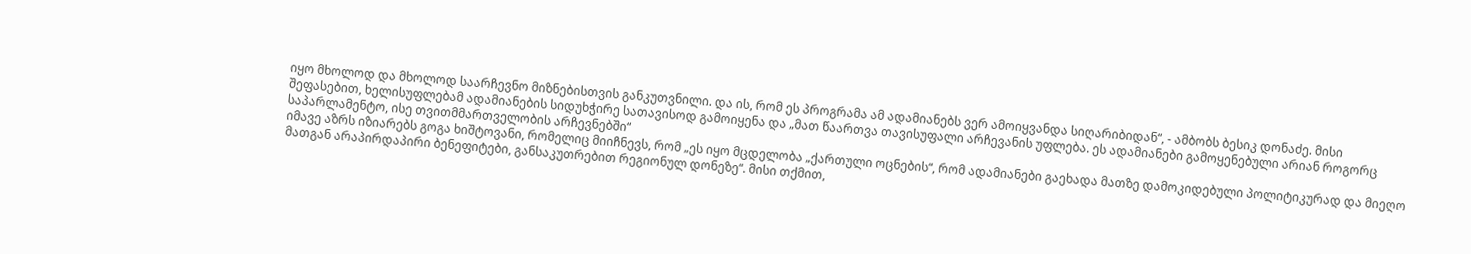იყო მხოლოდ და მხოლოდ საარჩევნო მიზნებისთვის განკუთვნილი. და ის, რომ ეს პროგრამა ამ ადამიანებს ვერ ამოიყვანდა სიღარიბიდან“, - ამბობს ბესიკ დონაძე. მისი შეფასებით, ხელისუფლებამ ადამიანების სიდუხჭირე სათავისოდ გამოიყენა და „მათ წაართვა თავისუფალი არჩევანის უფლება. ეს ადამიანები გამოყენებული არიან როგორც საპარლამენტო, ისე თვითმმართველობის არჩევნებში“
იმავე აზრს იზიარებს გოგა ხიშტოვანი, რომელიც მიიჩნევს, რომ „ეს იყო მცდელობა „ქართული ოცნების“, რომ ადამიანები გაეხადა მათზე დამოკიდებული პოლიტიკურად და მიეღო მათგან არაპირდაპირი ბენეფიტები, განსაკუთრებით რეგიონულ დონეზე“. მისი თქმით,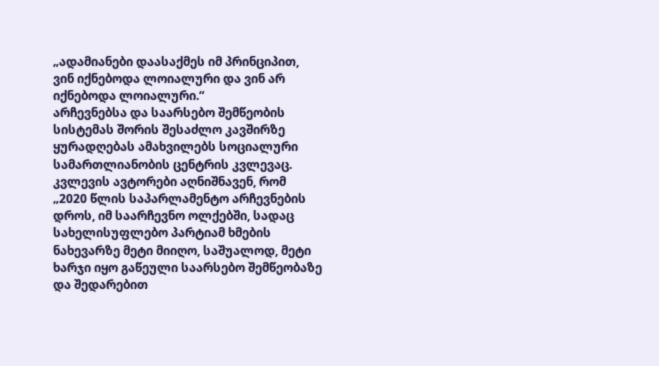„ადამიანები დაასაქმეს იმ პრინციპით, ვინ იქნებოდა ლოიალური და ვინ არ იქნებოდა ლოიალური.“
არჩევნებსა და საარსებო შემწეობის სისტემას შორის შესაძლო კავშირზე ყურადღებას ამახვილებს სოციალური სამართლიანობის ცენტრის კვლევაც. კვლევის ავტორები აღნიშნავენ, რომ „2020 წლის საპარლამენტო არჩევნების დროს, იმ საარჩევნო ოლქებში, სადაც სახელისუფლებო პარტიამ ხმების ნახევარზე მეტი მიიღო, საშუალოდ, მეტი ხარჯი იყო გაწეული საარსებო შემწეობაზე და შედარებით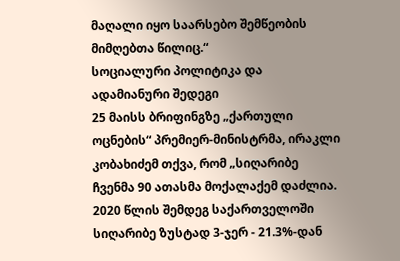მაღალი იყო საარსებო შემწეობის მიმღებთა წილიც.“
სოციალური პოლიტიკა და ადამიანური შედეგი
25 მაისს ბრიფინგზე „ქართული ოცნების“ პრემიერ-მინისტრმა, ირაკლი კობახიძემ თქვა, რომ „სიღარიბე ჩვენმა 90 ათასმა მოქალაქემ დაძლია. 2020 წლის შემდეგ საქართველოში სიღარიბე ზუსტად 3-ჯერ - 21.3%-დან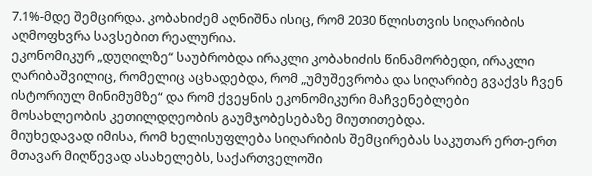7.1%-მდე შემცირდა. კობახიძემ აღნიშნა ისიც, რომ 2030 წლისთვის სიღარიბის აღმოფხვრა სავსებით რეალურია.
ეკონომიკურ „დუღილზე“ საუბრობდა ირაკლი კობახიძის წინამორბედი, ირაკლი ღარიბაშვილიც, რომელიც აცხადებდა, რომ „უმუშევრობა და სიღარიბე გვაქვს ჩვენ ისტორიულ მინიმუმზე“ და რომ ქვეყნის ეკონომიკური მაჩვენებლები მოსახლეობის კეთილდღეობის გაუმჯობესებაზე მიუთითებდა.
მიუხედავად იმისა, რომ ხელისუფლება სიღარიბის შემცირებას საკუთარ ერთ-ერთ მთავარ მიღწევად ასახელებს, საქართველოში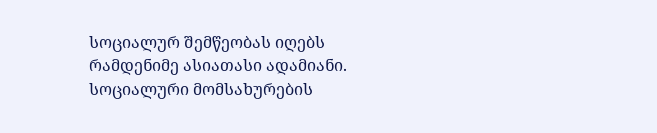სოციალურ შემწეობას იღებს რამდენიმე ასიათასი ადამიანი. სოციალური მომსახურების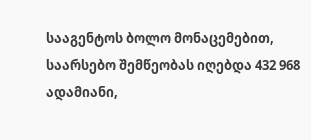სააგენტოს ბოლო მონაცემებით, საარსებო შემწეობას იღებდა 432 968 ადამიანი,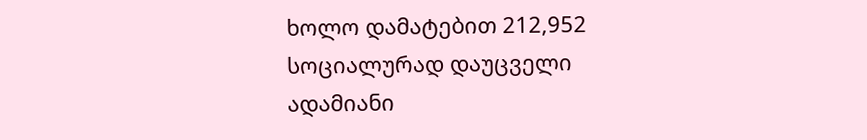ხოლო დამატებით 212,952 სოციალურად დაუცველი ადამიანი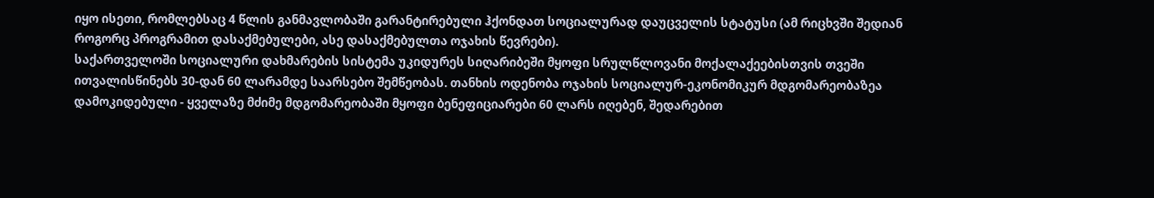იყო ისეთი, რომლებსაც 4 წლის განმავლობაში გარანტირებული ჰქონდათ სოციალურად დაუცველის სტატუსი (ამ რიცხვში შედიან როგორც პროგრამით დასაქმებულები, ასე დასაქმებულთა ოჯახის წევრები).
საქართველოში სოციალური დახმარების სისტემა უკიდურეს სიღარიბეში მყოფი სრულწლოვანი მოქალაქეებისთვის თვეში ითვალისწინებს 30-დან 60 ლარამდე საარსებო შემწეობას. თანხის ოდენობა ოჯახის სოციალურ-ეკონომიკურ მდგომარეობაზეა დამოკიდებული - ყველაზე მძიმე მდგომარეობაში მყოფი ბენეფიციარები 60 ლარს იღებენ, შედარებით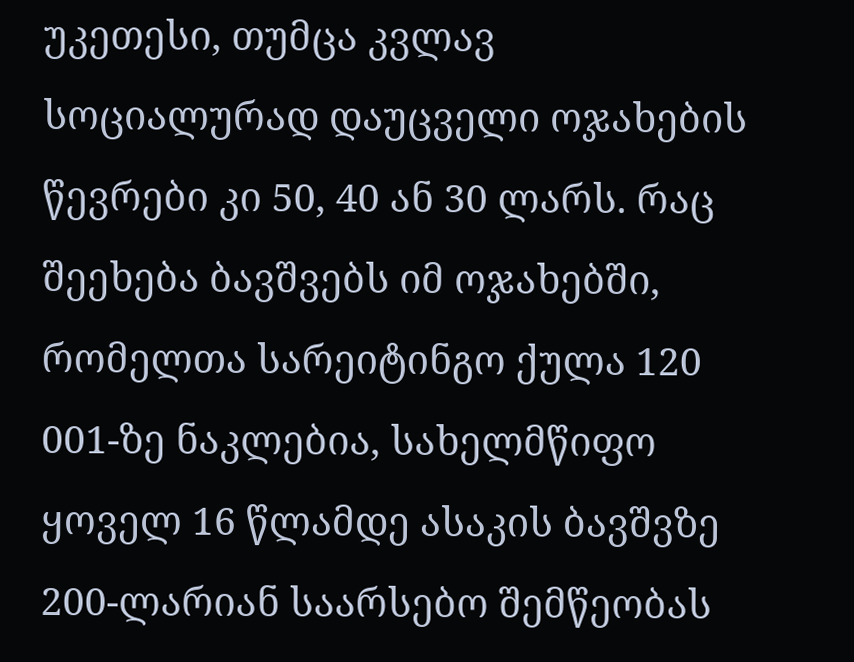უკეთესი, თუმცა კვლავ სოციალურად დაუცველი ოჯახების წევრები კი 50, 40 ან 30 ლარს. რაც შეეხება ბავშვებს იმ ოჯახებში, რომელთა სარეიტინგო ქულა 120 001-ზე ნაკლებია, სახელმწიფო ყოველ 16 წლამდე ასაკის ბავშვზე 200-ლარიან საარსებო შემწეობას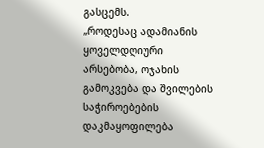გასცემს.
„როდესაც ადამიანის ყოველდღიური არსებობა, ოჯახის გამოკვება და შვილების საჭიროებების დაკმაყოფილება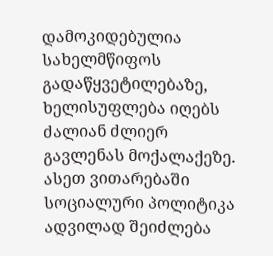დამოკიდებულია სახელმწიფოს გადაწყვეტილებაზე, ხელისუფლება იღებს ძალიან ძლიერ გავლენას მოქალაქეზე. ასეთ ვითარებაში სოციალური პოლიტიკა ადვილად შეიძლება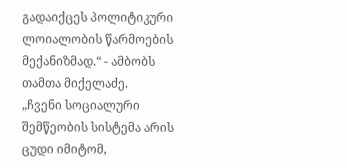გადაიქცეს პოლიტიკური ლოიალობის წარმოების მექანიზმად.“ - ამბობს თამთა მიქელაძე.
„ჩვენი სოციალური შემწეობის სისტემა არის ცუდი იმიტომ,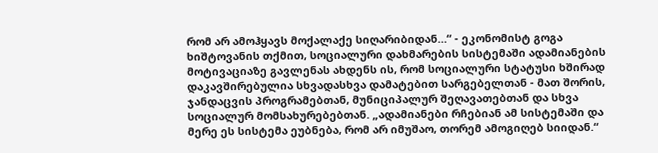რომ არ ამოჰყავს მოქალაქე სიღარიბიდან…“ - ეკონომისტ გოგა ხიშტოვანის თქმით, სოციალური დახმარების სისტემაში ადამიანების მოტივაციაზე გავლენას ახდენს ის, რომ სოციალური სტატუსი ხშირად დაკავშირებულია სხვადასხვა დამატებით სარგებელთან - მათ შორის, ჯანდაცვის პროგრამებთან, მუნიციპალურ შეღავათებთან და სხვა სოციალურ მომსახურებებთან. „ადამიანები რჩებიან ამ სისტემაში და მერე ეს სისტემა ეუბნება, რომ არ იმუშაო, თორემ ამოგიღებ სიიდან.“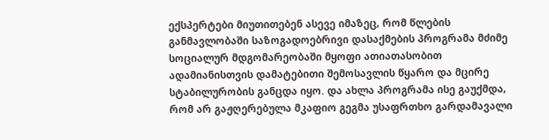ექსპერტები მიუთითებენ ასევე იმაზეც, რომ წლების განმავლობაში საზოგადოებრივი დასაქმების პროგრამა მძიმე სოციალურ მდგომარეობაში მყოფი ათიათასობით ადამიანისთვის დამატებითი შემოსავლის წყარო და მცირე სტაბილურობის განცდა იყო. და ახლა პროგრამა ისე გაუქმდა, რომ არ გაჟღერებულა მკაფიო გეგმა უსაფრთხო გარდამავალი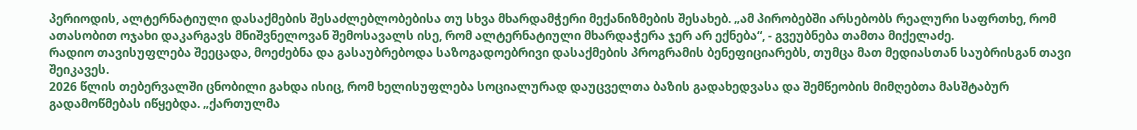პერიოდის, ალტერნატიული დასაქმების შესაძლებლობებისა თუ სხვა მხარდამჭერი მექანიზმების შესახებ. „ამ პირობებში არსებობს რეალური საფრთხე, რომ ათასობით ოჯახი დაკარგავს მნიშვნელოვან შემოსავალს ისე, რომ ალტერნატიული მხარდაჭერა ჯერ არ ექნება“, - გვეუბნება თამთა მიქელაძე.
რადიო თავისუფლება შეეცადა, მოეძებნა და გასაუბრებოდა საზოგადოებრივი დასაქმების პროგრამის ბენეფიციარებს, თუმცა მათ მედიასთან საუბრისგან თავი შეიკავეს.
2026 წლის თებერვალში ცნობილი გახდა ისიც, რომ ხელისუფლება სოციალურად დაუცველთა ბაზის გადახედვასა და შემწეობის მიმღებთა მასშტაბურ გადამოწმებას იწყებდა. „ქართულმა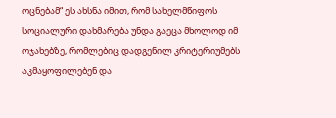ოცნებამ“ ეს ახსნა იმით, რომ სახელმწიფოს სოციალური დახმარება უნდა გაეცა მხოლოდ იმ ოჯახებზე, რომლებიც დადგენილ კრიტერიუმებს აკმაყოფილებენ და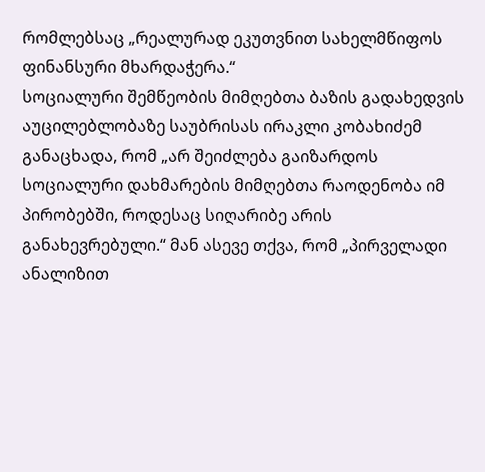რომლებსაც „რეალურად ეკუთვნით სახელმწიფოს ფინანსური მხარდაჭერა.“
სოციალური შემწეობის მიმღებთა ბაზის გადახედვის აუცილებლობაზე საუბრისას ირაკლი კობახიძემ განაცხადა, რომ „არ შეიძლება გაიზარდოს სოციალური დახმარების მიმღებთა რაოდენობა იმ პირობებში, როდესაც სიღარიბე არის განახევრებული.“ მან ასევე თქვა, რომ „პირველადი ანალიზით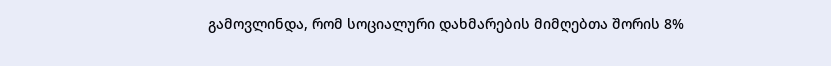გამოვლინდა, რომ სოციალური დახმარების მიმღებთა შორის 8%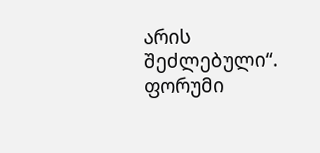არის შეძლებული“.
ფორუმი